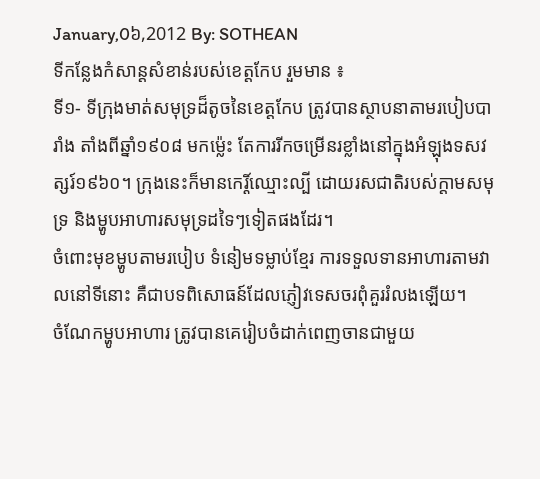January,0៦,2012 By: SOTHEAN
ទីកន្លែងកំសាន្ដសំខាន់របស់ខេត្ដកែប រួមមាន ៖
ទី១- ទីក្រុងមាត់សមុទ្រដ៏តូចនៃខេត្ដកែប ត្រូវបានស្ថាបនាតាមរបៀបបារាំង តាំងពីឆ្នាំ១៩០៨ មកម្ល៉េះ តែការរីកចម្រើនរខ្លាំងនៅក្នុងអំឡុងទសវត្សរ៍១៩៦០។ ក្រុងនេះក៏មានកេរ្ដិ៍ឈ្មោះល្បី ដោយរសជាតិរបស់ក្ដាមសមុទ្រ និងម្ហូបអាហារសមុទ្រដទៃៗទៀតផងដែរ។
ចំពោះមុខម្ហូបតាមរបៀប ទំនៀមទម្លាប់ខ្មែរ ការទទួលទានអាហារតាមវាលនៅទីនោះ គឺជាបទពិសោធន៍ដែលភ្ញៀវទេសចរពុំគួររំលងឡើយ។
ចំណែកម្ហូបអាហារ ត្រូវបានគេរៀបចំដាក់ពេញចានជាមួយ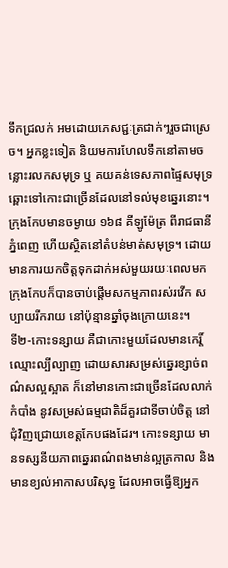ទឹកជ្រលក់ អមដោយភេសជ្ជៈត្រជាក់ៗរួចជាស្រេច។ អ្នកខ្លះទៀត និយមការហែលទឹកនៅតាមចន្លោះរលកសមុទ្រ ឬ គយគន់ទេសភាពផ្ទៃសមុទ្រ ឆ្ពោះទៅកោះជាច្រើនដែលនៅទល់មុខឆ្នេរនោះ។
ក្រុងកែបមានចម្ងាយ ១៦៨ គីឡូម៉ែត្រ ពីរាជធានីភ្នំពេញ ហើយស្ថិតនៅតំបន់មាត់សមុទ្រ។ ដោយមានការយកចិត្ដទុកដាក់អស់មួយរយៈពេលមក ក្រុងកែបក៏បានចាប់ផ្ដើមសកម្មភាពរស់រវើក សប្បាយរីករាយ នៅប៉ុន្មានឆ្នាំចុងក្រោយនេះ។
ទី២-កោះទន្សាយ គឺជាកោះមួយដែលមានកេរ្ដិ៍ឈ្មោះល្បីល្បាញ ដោយសារសម្រស់ឆ្នេរខ្សាច់ពណ៌សល្អស្អាត ក៏នៅមានកោះជាច្រើនដែលលាក់កំបាំង នូវសម្រស់ធម្មជាតិដ៏គួរជាទីចាប់ចិត្ដ នៅជុំវិញជ្រោយខេត្ដកែបផងដែរ។ កោះទន្សាយ មានទស្សនីយភាពឆ្នេរពណ៌ពងមាន់ល្អត្រកាល និងមានខ្យល់អាកាសបរិសុទ្ធ ដែលអាចធ្វើឱ្យអ្នក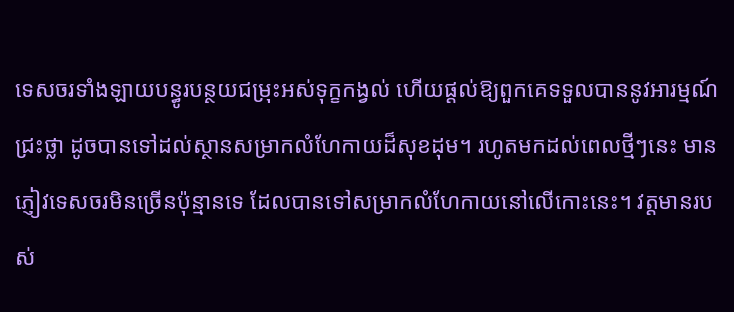ទេសចរទាំងឡាយបន្ធូរបន្ថយជម្រុះអស់ទុក្ខកង្វល់ ហើយផ្ដល់ឱ្យពួកគេទទួលបាននូវអារម្មណ៍ជ្រះថ្លា ដូចបានទៅដល់ស្ថានសម្រាកលំហែកាយដ៏សុខដុម។ រហូតមកដល់ពេលថ្មីៗនេះ មានភ្ញៀវទេសចរមិនច្រើនប៉ុន្មានទេ ដែលបានទៅសម្រាកលំហែកាយនៅលើកោះនេះ។ វត្ដមានរបស់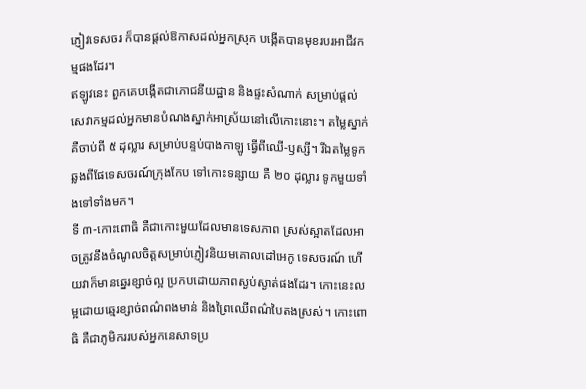ភ្ញៀវទេសចរ ក៏បានផ្ដល់ឱកាសដល់អ្នកស្រុក បង្កើតបានមុខរបរអាជីវកម្មផងដែរ។
ឥឡូវនេះ ពួកគេបង្កើតជាភោជនីយដ្ឋាន និងផ្ទះសំណាក់ សម្រាប់ផ្ដល់សេវាកម្មដល់អ្នកមានបំណងស្នាក់អាស្រ័យនៅលើកោះនោះ។ តម្លៃស្នាក់គឺចាប់ពី ៥ ដុល្លារ សម្រាប់បន្ទប់បាងកាឡូ ធ្វើពីឈើ-ឫស្សី។ រីឯតម្លៃទូកឆ្លងពីផែទេសចរណ៍ក្រុងកែប ទៅកោះទន្សាយ គឺ ២០ ដុល្លារ ទូកមួយទាំងទៅទាំងមក។
ទី ៣-កោះពោធិ គឺជាកោះមួយដែលមានទេសភាព ស្រស់ស្អាតដែលអាចត្រូវនឹងចំណូលចិត្ដសម្រាប់ភ្ញៀវនិយមគោលដៅអេកូ ទេសចរណ៍ ហើយវាក៏មានឆ្នេរខ្សាច់ល្អ ប្រកបដោយភាពស្ងប់ស្ងាត់ផងដែរ។ កោះនេះលម្អដោយឆ្មេរខ្សាច់ពណ៌ពងមាន់ និងព្រៃឈើពណ៌បៃតងស្រស់។ កោះពោធិ គឺជាភូមិកររបស់អ្នកនេសាទប្រ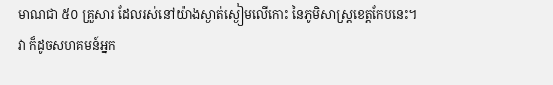មាណជា ៥០ គ្រួសារ ដែលរស់នៅយ៉ាងស្ងាត់ស្ងៀមលើកោះ នៃភូមិសាស្ដ្រខេត្ដកែបនេះ។
វា ក៏ដូចសហគមន៍អ្នក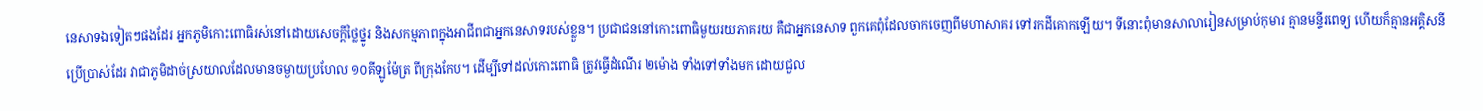នេសាទឯទៀតៗផងដែរ អ្នកភូមិកោះពោធិរស់នៅដោយសេចក្ដីថ្លៃថ្នូរ និងសកម្មភាពក្នុងអាជីពជាអ្នកនេសាទរបស់ខ្លួន។ ប្រជាជននៅកោះពោធិមួយរយភាគរយ គឺជាអ្នកនេសាទ ពួកគេពុំដែលចាកចេញពីមហាសាគរ ទៅរកដីគោកឡើយ។ ទីនោះពុំមានសាលារៀនសម្រាប់កុមារ គ្មានមន្ទីរពេទ្យ ហើយក៏គ្មានអគ្គិសនីប្រើប្រាស់ដែរ វាជាភូមិដាច់ស្រយាលដែលមានចម្ងាយប្រហែល ១០គីឡូម៉ែត្រ ពីក្រុងកែប។ ដើម្បីទៅដល់កោះពោធិ ត្រូវធ្វើដំណើរ ២ម៉ោង ទាំងទៅទាំងមក ដោយជួល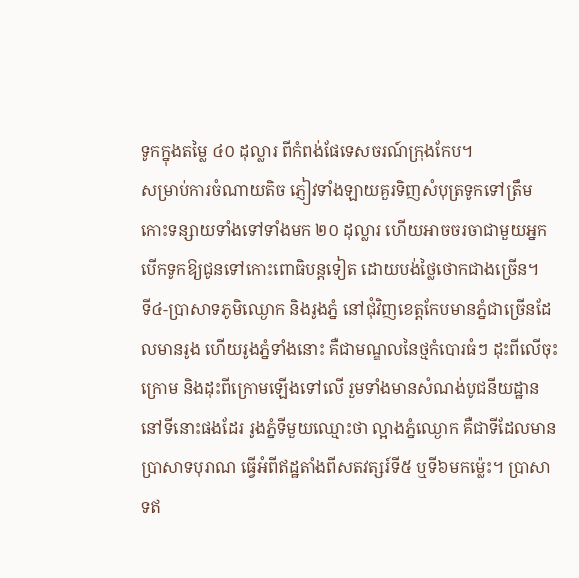ទូកក្នុងតម្លៃ ៤០ ដុល្លារ ពីកំពង់ផែទេសចរណ៍ក្រុងកែប។
សម្រាប់ការចំណាយតិច ភ្ញៀវទាំងឡាយគួរទិញសំបុត្រទូកទៅត្រឹមកោះទន្សាយទាំងទៅទាំងមក ២០ ដុល្លារ ហើយអាចចរចាជាមួយអ្នកបើកទូកឱ្យជូនទៅកោះពោធិបន្ដទៀត ដោយបង់ថ្លៃថោកជាងច្រើន។
ទី៤-ប្រាសាទភូមិឈ្ងោក និងរូងភ្នំ នៅជុំវិញខេត្ដកែបមានភ្នំជាច្រើនដែលមានរូង ហើយរូងភ្នំទាំងនោះ គឺជាមណ្ឌលនៃថ្មកំបោរធំៗ ដុះពីលើចុះក្រោម និងដុះពីក្រោមឡើងទៅលើ រួមទាំងមានសំណង់បូជនីយដ្ឋាននៅទីនោះផងដែរ រូងភ្នំទីមួយឈ្មោះថា ល្អាងភ្នំឈ្ងោក គឺជាទីដែលមានប្រាសាទបុរាណ ធ្វើអំពីឥដ្ឋតាំងពីសតវត្សរ៍ទី៥ ឬទី៦មកម្ល៉េះ។ ប្រាសាទឥ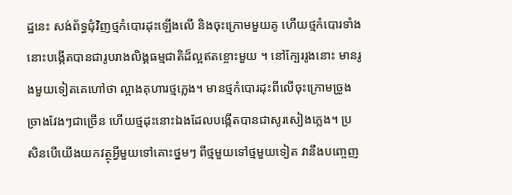ដ្ឋនេះ សង់ព័ទ្ធជុំវិញថ្មកំបោរដុះឡើងលើ និងចុះក្រោមមួយគូ ហើយថ្មកំបោរទាំងនោះបង្កើតបានជារូបរាងលិង្គធម្មជាតិដ៏ល្អឥតខ្ចោះមួយ ។ នៅក្បែររូងនោះ មានរូងមួយទៀតគេហៅថា ល្អាងគុហារថ្មភ្លេង។ មានថ្មកំបោរដុះពីលើចុះក្រោមច្រូងច្រាងវែងៗជាច្រើន ហើយថ្មដុះនោះឯងដែលបង្កើតបានជាសូរសៀងភ្លេង។ ប្រសិនបើយើងយកវត្ថុអ្វីមួយទៅគោះថ្នមៗ ពីថ្មមួយទៅថ្មមួយទៀត វានឹងបញ្ចេញ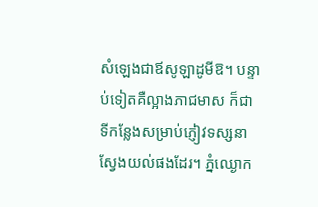សំឡេងជាឪសូឡាដូមីឱ។ បន្ទាប់ទៀតគឺល្អាងភាជមាស ក៏ជាទីកន្លែងសម្រាប់ភ្ញៀវទស្សនាស្វែងយល់ផងដែរ។ ភ្នំឈ្ងោក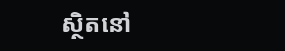ស្ថិតនៅ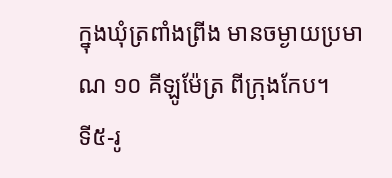ក្នុងឃុំត្រពាំងព្រីង មានចម្ងាយប្រមាណ ១០ គីឡូម៉ែត្រ ពីក្រុងកែប។
ទី៥-រូ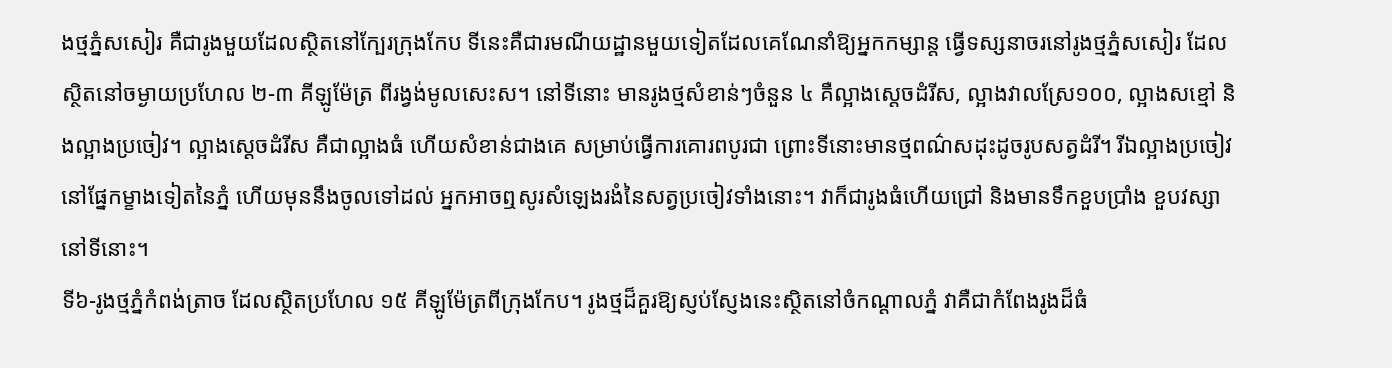ងថ្មភ្នំសសៀរ គឺជារូងមួយដែលស្ថិតនៅក្បែរក្រុងកែប ទីនេះគឺជារមណីយដ្ឋានមួយទៀតដែលគេណែនាំឱ្យអ្នកកម្សាន្ត ធ្វើទស្សនាចរនៅរូងថ្មភ្នំសសៀរ ដែលស្ថិតនៅចម្ងាយប្រហែល ២-៣ គីឡូម៉ែត្រ ពីរង្វង់មូលសេះស។ នៅទីនោះ មានរូងថ្មសំខាន់ៗចំនួន ៤ គឺល្អាងស្ដេចដំរីស, ល្អាងវាលស្រែ១០០, ល្អាងសខ្មៅ និងល្អាងប្រចៀវ។ ល្អាងស្ដេចដំរីស គឺជាល្អាងធំ ហើយសំខាន់ជាងគេ សម្រាប់ធ្វើការគោរពបូរជា ព្រោះទីនោះមានថ្មពណ៌សដុះដូចរូបសត្វដំរី។ រីឯល្អាងប្រចៀវ នៅផ្នែកម្ខាងទៀតនៃភ្នំ ហើយមុននឹងចូលទៅដល់ អ្នកអាចឮសូរសំឡេងរងំនៃសត្វប្រចៀវទាំងនោះ។ វាក៏ជារូងធំហើយជ្រៅ និងមានទឹកខួបប្រាំង ខួបវស្សានៅទីនោះ។
ទី៦-រូងថ្មភ្នំកំពង់ត្រាច ដែលស្ថិតប្រហែល ១៥ គីឡូម៉ែត្រពីក្រុងកែប។ រូងថ្មដ៏គួរឱ្យស្ញប់ស្ញែងនេះស្ថិតនៅចំកណ្ដាលភ្នំ វាគឺជាកំពែងរូងដ៏ធំ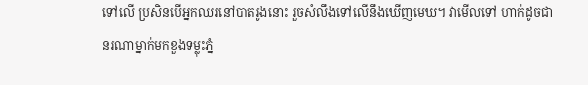ទៅលើ ប្រសិនបើអ្នកឈរនៅបាតរូងនោះ រួចសំលឹងទៅលើនឹងឃើញមេឃ។ វាមើលទៅ ហាក់ដូចជានរណាម្នាក់មកខួងទម្លុះភ្នំ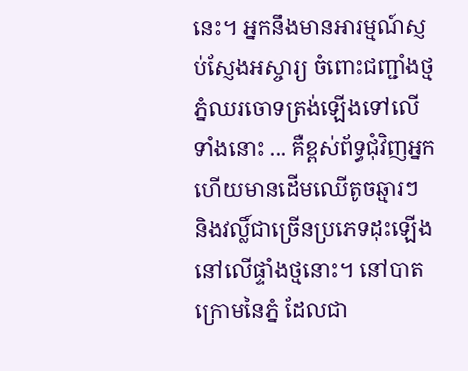នេះ។ អ្នកនឹងមានអារម្មណ៍ស្ញប់ស្ញែងអស្ចារ្យ ចំពោះជញ្ជាំងថ្មភ្នំឈរចោទត្រង់ឡើងទៅលើទាំងនោះ ... គឺខ្ពស់ព័ទ្ធជុំវិញអ្នក ហើយមានដើមឈើតូចឆ្មារៗ និងវល្លិ៍ជាច្រើនប្រភេទដុះឡើងនៅលើផ្ទាំងថ្មនោះ។ នៅបាតក្រោមនៃភ្នំ ដែលជា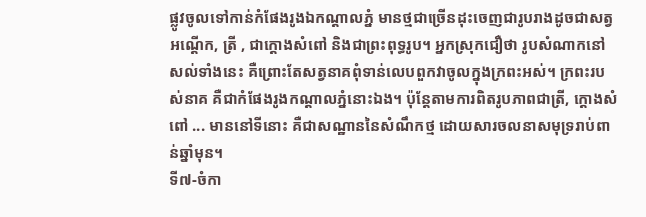ផ្លូវចូលទៅកាន់កំផែងរូងឯកណ្ដាលភ្នំ មានថ្មជាច្រើនដុះចេញជារូបរាងដូចជាសត្វ អណ្ដើក, ត្រី , ជាក្ដោងសំពៅ និងជាព្រះពុទ្ធរូប។ អ្នកស្រុកជឿថា រូបសំណាកនៅសល់ទាំងនេះ គឺព្រោះតែសត្វនាគពុំទាន់លេបពួកវាចូលក្នុងក្រពះអស់។ ក្រពះរបស់នាគ គឺជាកំផែងរូងកណ្ដាលភ្នំនោះឯង។ ប៉ុន្ដែតាមការពិតរូបភាពជាត្រី, ក្ដោងសំពៅ ... មាននៅទីនោះ គឺជាសណ្ឋាននៃសំណឹកថ្ម ដោយសារចលនាសមុទ្ររាប់ពាន់ឆ្នាំមុន។
ទី៧-ចំកា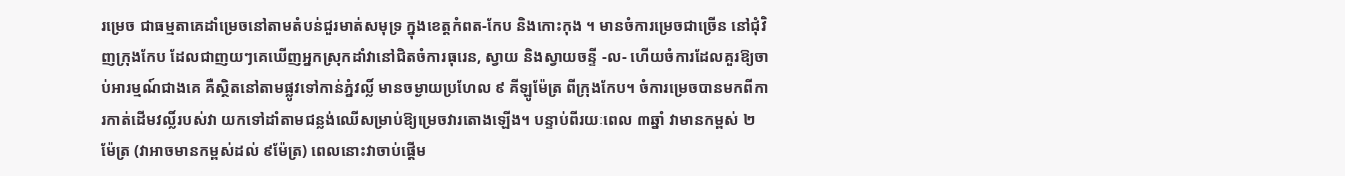រម្រេច ជាធម្មតាគេដាំម្រេចនៅតាមតំបន់ជួរមាត់សមុទ្រ ក្នុងខេត្ដកំពត-កែប និងកោះកុង ។ មានចំការម្រេចជាច្រើន នៅជុំវិញក្រុងកែប ដែលជាញយៗគេឃើញអ្នកស្រុកដាំវានៅជិតចំការធុរេន, ស្វាយ និងស្វាយចន្ទី -ល- ហើយចំការដែលគួរឱ្យចាប់អារម្មណ៍ជាងគេ គឺស្ថិតនៅតាមផ្លូវទៅកាន់ភ្នំវល្លិ៍ មានចម្ងាយប្រហែល ៩ គីឡូម៉ែត្រ ពីក្រុងកែប។ ចំការម្រេចបានមកពីការកាត់ដើមវល្លិ៍របស់វា យកទៅដាំតាមជន្លង់ឈើសម្រាប់ឱ្យម្រេចវារតោងឡើង។ បន្ទាប់ពីរយៈពេល ៣ឆ្នាំ វាមានកម្ពស់ ២ម៉ែត្រ (វាអាចមានកម្ពស់ដល់ ៩ម៉ែត្រ) ពេលនោះវាចាប់ផ្ដើម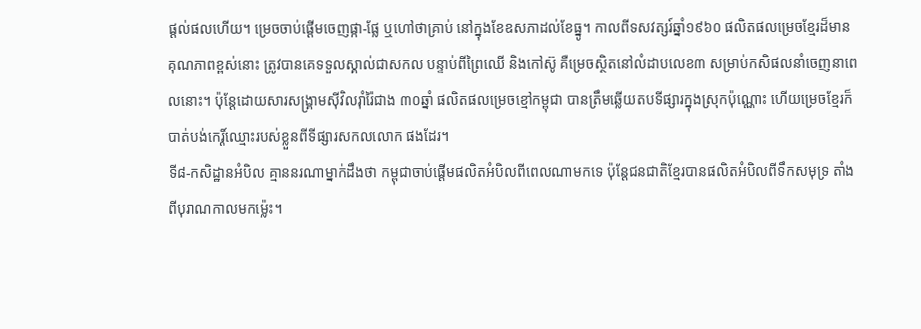ផ្ដល់ផលហើយ។ ម្រេចចាប់ផ្ដើមចេញផ្កា-ផ្លែ ឬហៅថាគ្រាប់ នៅក្នុងខែឧសភាដល់ខែធ្នូ។ កាលពីទសវត្សរ៍ឆ្នាំ១៩៦០ ផលិតផលម្រេចខ្មែរដ៏មានគុណភាពខ្ពស់នោះ ត្រូវបានគេទទួលស្គាល់ជាសកល បន្ទាប់ពីព្រៃឈើ និងកៅស៊ូ គឺម្រេចស្ថិតនៅលំដាបលេខ៣ សម្រាប់កសិផលនាំចេញនាពេលនោះ។ ប៉ុន្ដែដោយសារសង្គ្រាមស៊ីវិលរ៉ាំរ៉ៃជាង ៣០ឆ្នាំ ផលិតផលម្រេចខ្មៅកម្ពុជា បានត្រឹមឆ្លើយតបទីផ្សារក្នុងស្រុកប៉ុណ្ណោះ ហើយម្រេចខ្មែរក៏បាត់បង់កេរ្ដិ៍ឈ្មោះរបស់ខ្លួនពីទីផ្សារសកលលោក ផងដែរ។
ទី៨-កសិដ្ឋានអំបិល គ្មាននរណាម្នាក់ដឹងថា កម្ពុជាចាប់ផ្ដើមផលិតអំបិលពីពេលណាមកទេ ប៉ុន្ដែជនជាតិខ្មែរបានផលិតអំបិលពីទឹកសមុទ្រ តាំងពីបុរាណកាលមកម្ល៉េះ។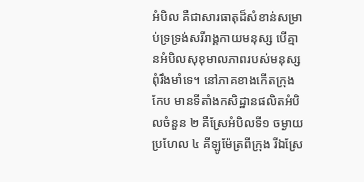អំបិល គឺជាសារធាតុដ៏សំខាន់សម្រាប់ទ្រទ្រង់សរីរាង្គកាយមនុស្ស បើគ្មានអំបិលសុខុមាលភាពរបស់មនុស្សពុំរឹងមាំទេ។ នៅភាគខាងកើតក្រុងកែប មានទីតាំងកសិដ្ឋានផលិតអំបិលចំនួន ២ គឺស្រែអំបិលទី១ ចម្ងាយប្រហែល ៤ គីឡូម៉ែត្រពីក្រុង រីឯស្រែ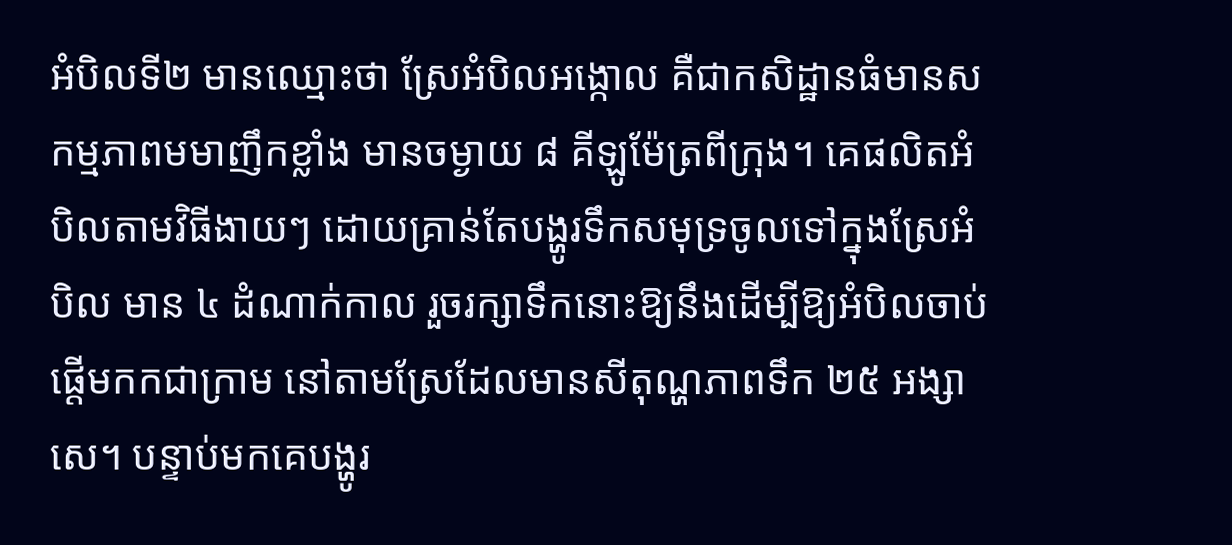អំបិលទី២ មានឈ្មោះថា ស្រែអំបិលអង្កោល គឺជាកសិដ្ឋានធំមានសកម្មភាពមមាញឹកខ្លាំង មានចម្ងាយ ៨ គីឡូម៉ែត្រពីក្រុង។ គេផលិតអំបិលតាមវិធីងាយៗ ដោយគ្រាន់តែបង្ហូរទឹកសមុទ្រចូលទៅក្នុងស្រែអំបិល មាន ៤ ដំណាក់កាល រួចរក្សាទឹកនោះឱ្យនឹងដើម្បីឱ្យអំបិលចាប់ផ្ដើមកកជាក្រាម នៅតាមស្រែដែលមានសីតុណ្ហភាពទឹក ២៥ អង្សាសេ។ បន្ទាប់មកគេបង្ហូរ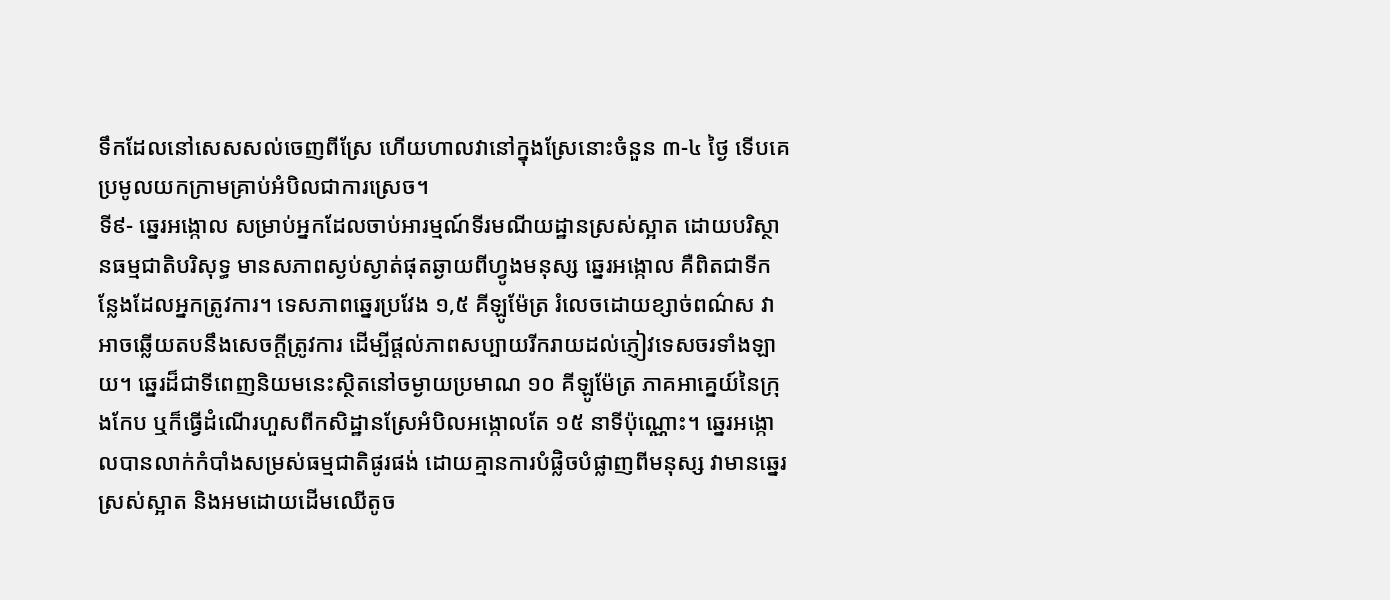ទឹកដែលនៅសេសសល់ចេញពីស្រែ ហើយហាលវានៅក្នុងស្រែនោះចំនួន ៣-៤ ថ្ងៃ ទើបគេប្រមូលយកក្រាមគ្រាប់អំបិលជាការស្រេច។
ទី៩- ឆ្នេរអង្កោល សម្រាប់អ្នកដែលចាប់អារម្មណ៍ទីរមណីយដ្ឋានស្រស់ស្អាត ដោយបរិស្ថានធម្មជាតិបរិសុទ្ធ មានសភាពស្ងប់ស្ងាត់ផុតឆ្ងាយពីហ្វូងមនុស្ស ឆ្នេរអង្កោល គឺពិតជាទីកន្លែងដែលអ្នកត្រូវការ។ ទេសភាពឆ្នេរប្រវែង ១,៥ គីឡូម៉ែត្រ រំលេចដោយខ្សាច់ពណ៌ស វាអាចឆ្លើយតបនឹងសេចក្ដីត្រូវការ ដើម្បីផ្ដល់ភាពសប្បាយរីករាយដល់ភ្ញៀវទេសចរទាំងឡាយ។ ឆ្នេរដ៏ជាទីពេញនិយមនេះស្ថិតនៅចម្ងាយប្រមាណ ១០ គីឡូម៉ែត្រ ភាគអាគ្នេយ៍នៃក្រុងកែប ឬក៏ធ្វើដំណើរហួសពីកសិដ្ឋានស្រែអំបិលអង្កោលតែ ១៥ នាទីប៉ុណ្ណោះ។ ឆ្នេរអង្កោលបានលាក់កំបាំងសម្រស់ធម្មជាតិផូរផង់ ដោយគ្មានការបំផ្លិចបំផ្លាញពីមនុស្ស វាមានឆ្នេរស្រស់ស្អាត និងអមដោយដើមឈើតូច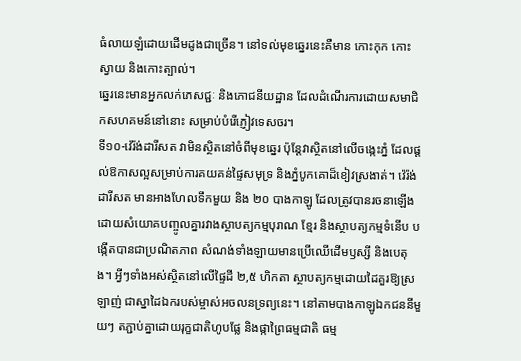ធំលាយឡំដោយដើមដូងជាច្រើន។ នៅទល់មុខឆ្នេរនេះគឺមាន កោះកុក កោះស្វាយ និងកោះត្បាល់។
ឆ្នេរនេះមានអ្នកលក់ភេសជ្ជៈ និងភោជនីយដ្ឋាន ដែលដំណើរការដោយសមាជិកសហគមន៍នៅនោះ សម្រាប់បំរើភ្ញៀវទេសចរ។
ទី១០-វ៉េរ៉ង់ដារីសត វាមិនស្ថិតនៅចំពីមុខឆ្នេរ ប៉ុន្ដែវាស្ថិតនៅលើចង្កេះភ្នំ ដែលផ្ដល់ឱកាសល្អសម្រាប់ការគយគន់ផ្ទៃសមុទ្រ និងភ្នំបូកគោដ៏ខៀវស្រងាត់។ វ៉េរ៉ង់ដារីសត មានអាងហែលទឹកមួយ និង ២០ បាងកាឡូ ដែលត្រូវបានរចនាឡើងដោយសំយោគបញ្ចូលគ្នារវាងស្ថាបត្យកម្មបុរាណ ខ្មែរ និងស្ថាបត្យកម្មទំនើប បង្កើតបានជាប្រណិតភាព សំណង់ទាំងឡាយមានប្រើឈើដើមឫស្សី និងបេតុង។ អ្វីៗទាំងអស់ស្ថិតនៅលើផ្ទៃដី ២,៥ ហិកតា ស្ថាបត្យកម្មដោយដៃគួរឱ្យស្រឡាញ់ ជាស្នាដៃឯករបស់ម្ចាស់អចលនទ្រព្យនេះ។ នៅតាមបាងកាឡូឯកជននីមួយៗ តភ្ជាប់គ្នាដោយរុក្ខជាតិហូបផ្លែ និងផ្កាព្រៃធម្មជាតិ ធម្ម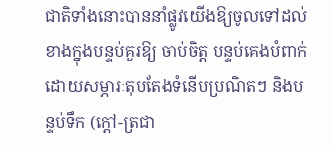ជាតិទាំងនោះបាននាំផ្លូវយើងឱ្យចូលទៅដល់ខាងក្នុងបន្ទប់គួរឱ្យ ចាប់ចិត្ដ បន្ទប់គេងបំពាក់ដោយសម្ភារៈតុបតែងទំនើបប្រណិតៗ និងបន្ទប់ទឹក (ក្ដៅ-ត្រជា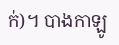ក់)។ បាងកាឡូ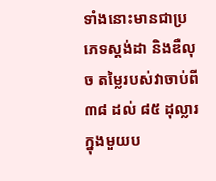ទាំងនោះមានជាប្រភេទស្ដង់ដា និងឌឺលុច តម្លៃរបស់វាចាប់ពី ៣៨ ដល់ ៨៥ ដុល្លារក្នុងមួយប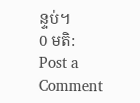ន្ទប់។
0 មតិ:
Post a Comment